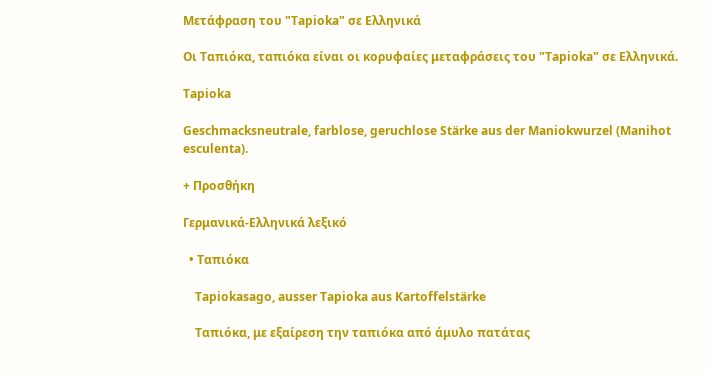Μετάφραση του "Tapioka" σε Ελληνικά

Οι Ταπιόκα, ταπιόκα είναι οι κορυφαίες μεταφράσεις του "Tapioka" σε Ελληνικά.

Tapioka

Geschmacksneutrale, farblose, geruchlose Stärke aus der Maniokwurzel (Manihot esculenta).

+ Προσθήκη

Γερμανικά-Ελληνικά λεξικό

  • Ταπιόκα

    Tapiokasago, ausser Tapioka aus Kartoffelstärke

    Ταπιόκα, με εξαίρεση την ταπιόκα από άμυλο πατάτας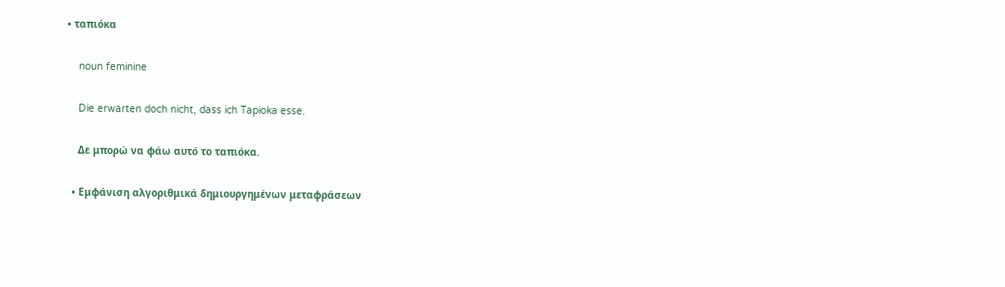• ταπιόκα

    noun feminine

    Die erwarten doch nicht, dass ich Tapioka esse.

    Δε μπορώ να φάω αυτό το ταπιόκα.

  • Εμφάνιση αλγοριθμικά δημιουργημένων μεταφράσεων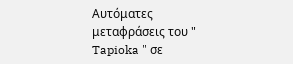Αυτόματες μεταφράσεις του " Tapioka " σε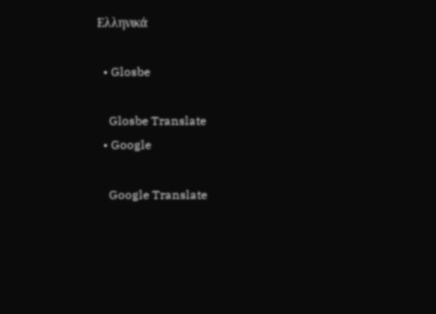Ελληνικά

  • Glosbe

    Glosbe Translate
  • Google

    Google Translate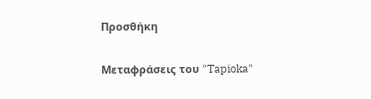Προσθήκη

Μεταφράσεις του "Tapioka"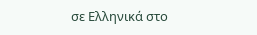σε Ελληνικά στο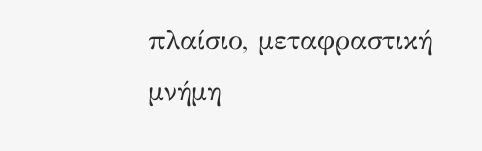πλαίσιο, μεταφραστική μνήμη